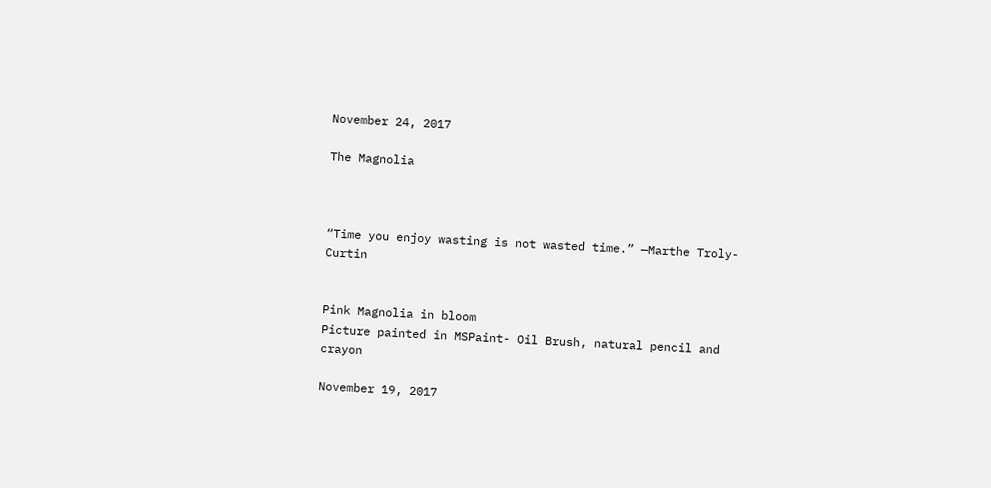November 24, 2017

The Magnolia



“Time you enjoy wasting is not wasted time.” —Marthe Troly-Curtin


Pink Magnolia in bloom
Picture painted in MSPaint- Oil Brush, natural pencil and crayon

November 19, 2017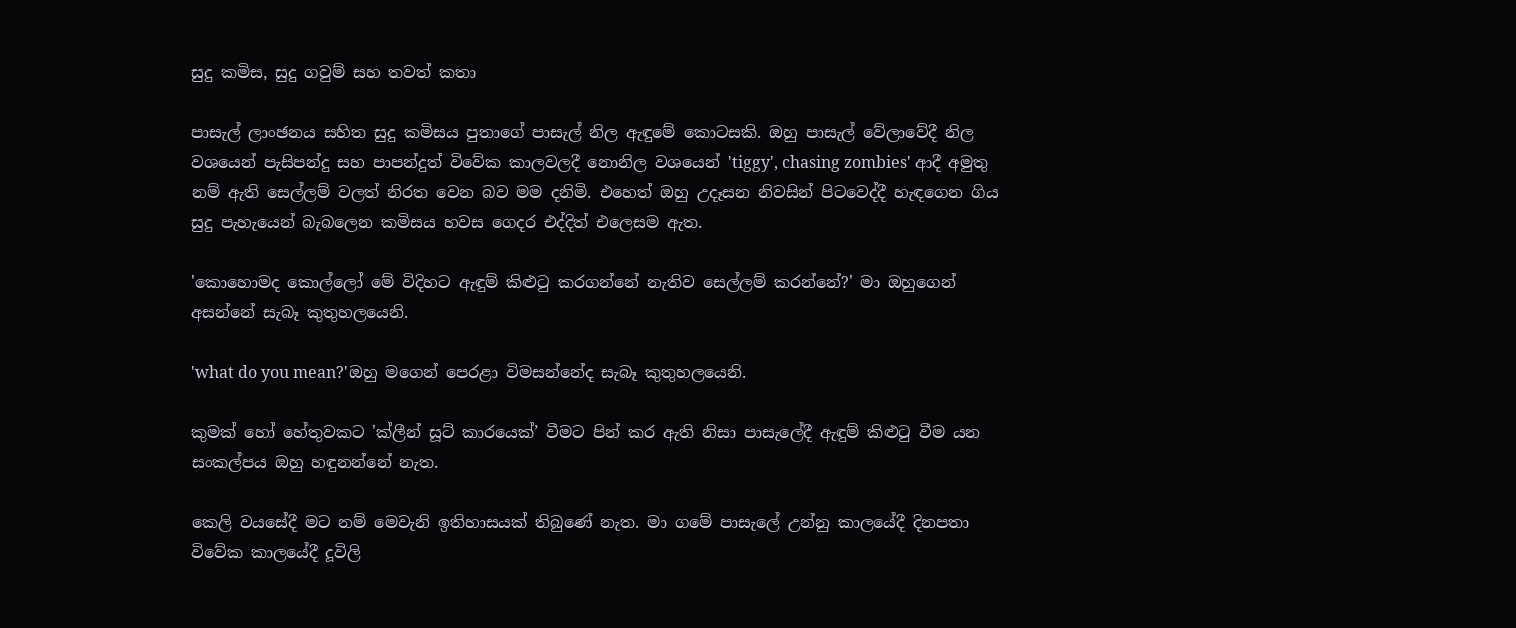සුදු කමිස, සුදු ගවුම් සහ තවත් කතා

පාසැල් ලාංඡනය සහිත සුදු කමිසය පුතාගේ පාසැල් නිල ඇඳුමේ කොටසකි. ඔහු පාසැල් වේලාවේදී නිල වශයෙන් පැසිපන්දු සහ පාපන්දුත් විවේක කාලවලදී නොනිල වශයෙන් 'tiggy', chasing zombies' ආදී අමුතු නම් ඇති සෙල්ලම් වලත් නිරත වෙන බව මම දනිමි. එහෙත් ඔහු උදෑසන නිවසින් පිටවෙද්දී හැඳගෙන ගිය සුදු පැහැයෙන් බැබලෙන කමිසය හවස ගෙදර එද්දිත් එලෙසම ඇත.

'කොහොමද කොල්ලෝ මේ විදිහට ඇඳුම් කිළුටු කරගන්නේ නැතිව සෙල්ලම් කරන්නේ?' මා ඔහුගෙන් අසන්නේ සැබෑ කුතුහලයෙනි.

'what do you mean?'ඔහු මගෙන් පෙරළා විමසන්නේද සැබෑ කුතුහලයෙනි.

කුමක් හෝ හේතුවකට 'ක්ලීන් සූට් කාරයෙක්’ වීමට පින් කර ඇති නිසා පාසැලේදී ඇඳුම් කිළුටු වීම යන සංකල්පය ඔහු හඳුනන්නේ නැත.

කෙලි වයසේදී මට නම් මෙවැනි ඉතිහාසයක් තිබුණේ නැත. මා ගමේ පාසැලේ උන්නු කාලයේදී දිනපතා විවේක කාලයේදී දූවිලි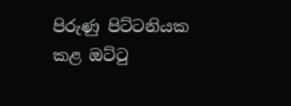පිරුණු පිට්ටනියක කළ ඔට්ටු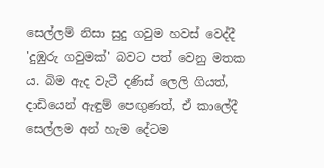සෙල්ලම් නිසා සුදු ගවුම හවස් වෙද්දී 'දුඹුරු ගවුමක්' බවට පත් වෙනු මතක ය. බිම ඇද වැටී දණිස් ලෙලි ගියත්, දාඩියෙන් ඇඳුම් පෙඟුණත්, ඒ කාලේදී සෙල්ලම අන් හැම දේටම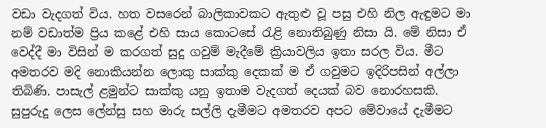වඩා වැදගත් විය. හත වසරෙන් බාලිකාවකට ඇතුළු වූ පසු එහි නිල ඇඳුමට මා නම් වඩාත්ම ප්‍රිය කළේ එහි සාය කොටසේ රැළි නොතිබුණු නිසා යි. මේ නිසා ඒ වෙද්දී මා විසින් ම කරගත් සුදු ගවුම් මැදීමේ ක්‍රියාවලිය ඉතා සරල විය. මීට අමතරව මදි නොකියන්න ලොකු සාක්කු දෙකක් ම ඒ ගවුමට ඉදිරිපසින් අල්ලා තිබිණි. පාසැල් ළමුන්ට සාක්කු යනු ඉතාම වැදගත් දෙයක් බව නොරහසකි. සුපුරුදු ලෙස ලේන්සු සහ මාරු සල්ලි දැමීමට අමතරව අපට මේවායේ දැමීමට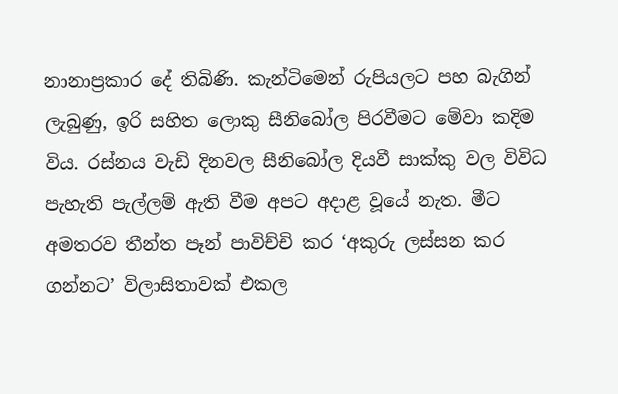නානාප්‍රකාර දේ තිබිණි. කැන්ටිමෙන් රුපියලට පහ බැගින් ලැබුණු, ඉරි සහිත ලොකු සීනිබෝල පිරවීමට මේවා කදිම විය. රස්නය වැඩි දිනවල සීනිබෝල දියවී සාක්කු වල විවිධ පැහැති පැල්ලම් ඇති වීම අපට අදාළ වූයේ නැත. මීට අමතරව තීන්ත පෑන් පාවිච්චි කර ‘අකුරු ලස්සන කර ගන්නට’ විලාසිතාවක් එකල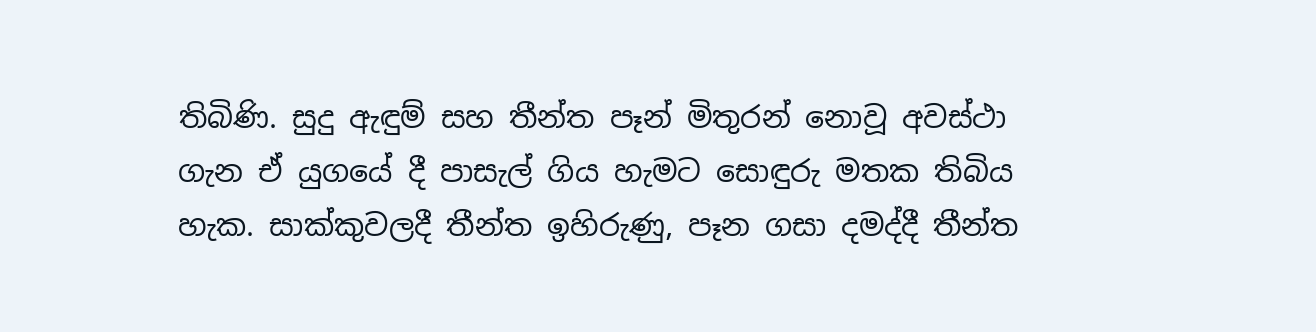තිබිණි. සුදු ඇඳුම් සහ තීන්ත පෑන් මිතුරන් නොවූ අවස්ථා ගැන ඒ යුගයේ දී පාසැල් ගිය හැමට සොඳුරු මතක තිබිය හැක. සාක්කුවලදී තීන්ත ඉහිරුණු, පෑන ගසා දමද්දී තීන්ත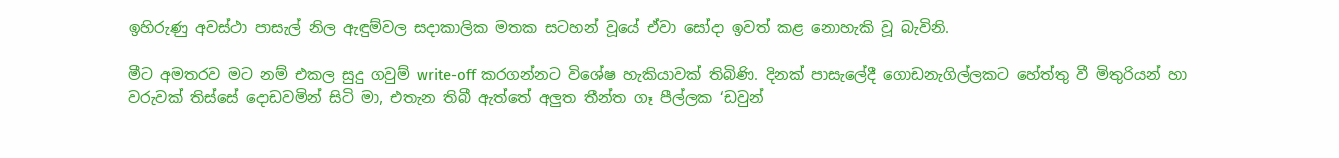ඉහිරුණු අවස්ථා පාසැල් නිල ඇඳුම්වල සදාකාලික මතක සටහන් වූයේ ඒවා සෝදා ඉවත් කළ නොහැකි වූ බැවිනි.

මීට අමතරව මට නම් එකල සුදු ගවුම් write-off කරගන්නට විශේෂ හැකියාවක් තිබිණි. දිනක් පාසැලේදී ගොඩනැගිල්ලකට හේත්තු වී මිතුරියන් හා වරුවක් තිස්සේ දොඩවමින් සිටි මා, එතැන තිබී ඇත්තේ අලුත තීන්ත ගෑ පීල්ලක ‘ඩවුන්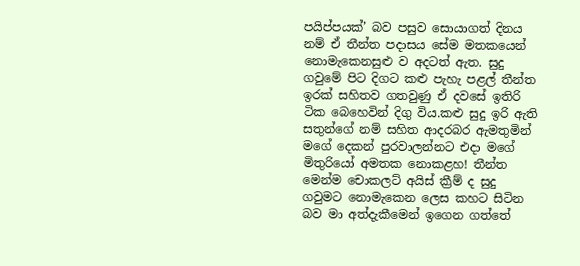පයිප්පයක්’ බව පසුව සොයාගත් දිනය නම් ඒ තීන්ත පදාසය සේම මතකයෙන් නොමැකෙනසුළු ව අදටත් ඇත. සුදු ගවුමේ පිට දිගට කළු පැහැ පළල් තීන්ත ඉරක් සහිතව ගතවුණු ඒ දවසේ ඉතිරි ටික බෙහෙවින් දිගු විය.කළු සුදු ඉරි ඇති සතුන්ගේ නම් සහිත ආදරබර ඇමතුමින් මගේ දෙකන් පුරවාලන්නට එදා මගේ මිතුරියෝ අමතක නොකළහ! තීන්ත මෙන්ම චොකලට් අයිස් ක්‍රීම් ද සුදු ගවුමට නොමැකෙන ලෙස කහට සිටින බව මා අත්දැකීමෙන් ඉගෙන ගත්තේ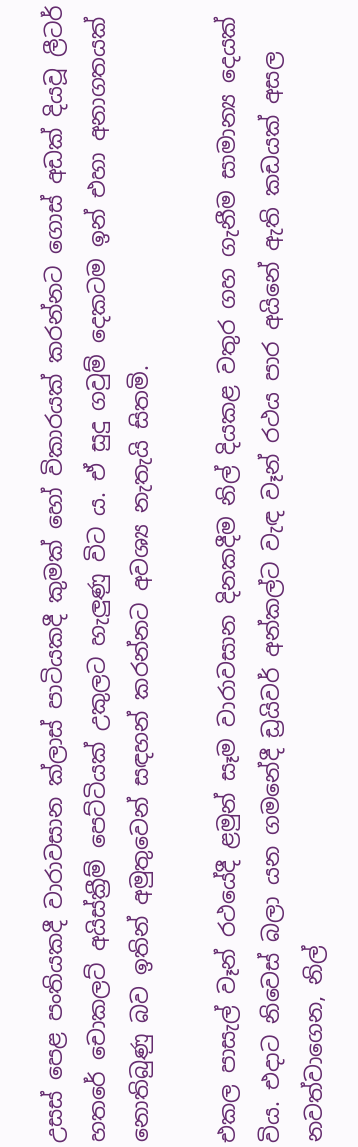උසස් පෙළ පංතියකදී වාරාවසාන ක්ලාස් පාටියකදී කුමක් හෝ විකාරයක් කරන්නට ගොස් අඩක් දියවූ ලීටර් හතරේ චොකලට් අයිස්ක්‍රීම් පෙට්ටියක් උකුලට හැලුණු විට ය. ඒ සුදු ගවුම් දෙකටම ඉන් එහා අනාගතයක් නොතිබුණු බව ඉතින් අමුතුවෙන් සඳහන් කරන්නට අවශ්‍ය නැතැයි සිතමි.

එකල පාසැල් වෑන් රථයේදී ළමුන් සෑම වාරාවසාන දිනකදීම නිල් දියකළ වතුර ගහ ගැනීම සාමාන්‍ය දෙයක් විය. එදාට නිවෙස් බලා යන ගමනේදී ඩ්‍රයිවර් අන්කල්ට වැඳ වෑන් රථය පාර අයිනේ ඇති කඩයක් අසල නවත්වාගෙන, නිල්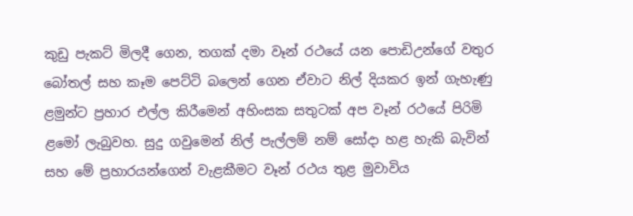කුඩු පැකට් මිලදී ගෙන, තගක් දමා වෑන් රථයේ යන පොඩිඋන්ගේ වතුර බෝතල් සහ කෑම පෙට්ටි බලෙන් ගෙන ඒවාට නිල් දියකර ඉන් ගැහැණු ළමුන්ට ප්‍රහාර එල්ල කිරීමෙන් අහිංසක සතුටක් අප වෑන් රථයේ පිරිමි ළමෝ ලැබුවහ. සුදු ගවුමෙන් නිල් පැල්ලම් නම් සෝදා හළ හැකි බැවින් සහ මේ ප්‍රහාරයන්ගෙන් වැළකීමට වෑන් රථය තුළ මුවාවිය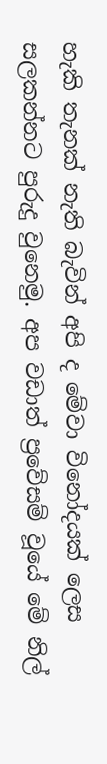හැකි තැනක් නැති බැවින් අපි ද මේවා විනෝදයක් ලෙස සලකන්නට පුරුදු වුනෙමු. අප වඩාත් ප්‍රවේසම් වූයේ මේ නිල්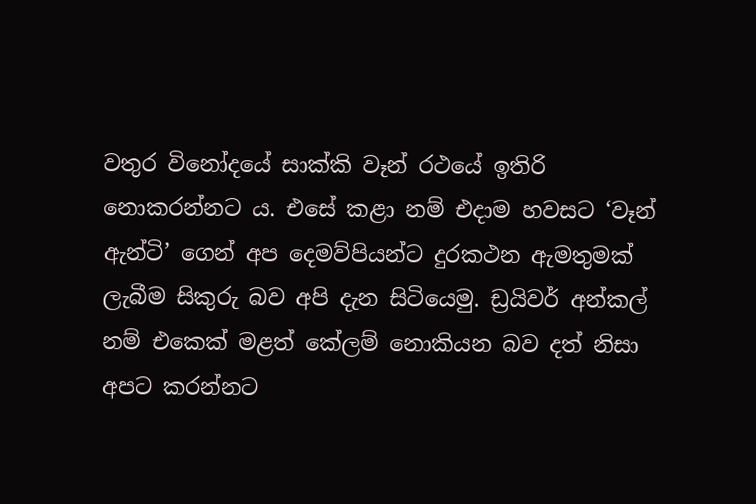වතුර විනෝදයේ සාක්කි වෑන් රථයේ ඉතිරි නොකරන්නට ය. එසේ කළා නම් එදාම හවසට ‘වෑන් ඇන්ටි’ ගෙන් අප දෙමව්පියන්ට දුරකථන ඇමතුමක් ලැබීම සිකුරු බව අපි දැන සිටියෙමු. ඩ්‍රයිවර් අන්කල් නම් එකෙක් මළත් කේලම් නොකියන බව දත් නිසා අපට කරන්නට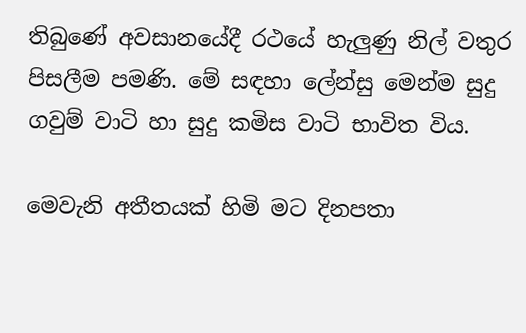තිබුණේ අවසානයේදී රථයේ හැලුණු නිල් වතුර පිසලීම පමණි. මේ සඳහා ලේන්සු මෙන්ම සුදු ගවුම් වාටි හා සුදු කමිස වාටි භාවිත විය.

මෙවැනි අතීතයක් හිමි මට දිනපතා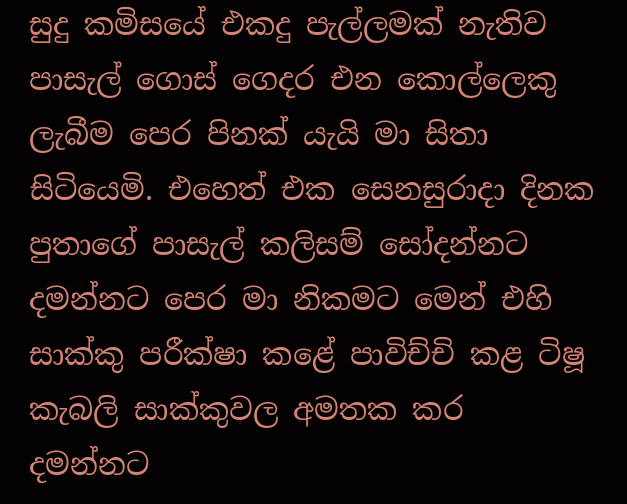සුදු කමිසයේ එකදු පැල්ලමක් නැතිව පාසැල් ගොස් ගෙදර එන කොල්ලෙකු ලැබීම පෙර පිනක් යැයි මා සිතා සිටියෙමි. එහෙත් එක සෙනසුරාදා දිනක පුතාගේ පාසැල් කලිසම් සෝදන්නට දමන්නට පෙර මා නිකමට මෙන් එහි සාක්කු පරීක්ෂා කළේ පාවිච්චි කළ ටිෂූ කැබලි සාක්කුවල අමතක කර දමන්නට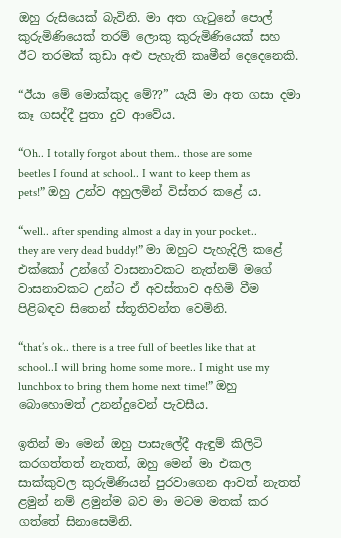ඔහු රුසියෙක් බැවිනි. මා අත ගැටුනේ පොල් කුරුමිණියෙක් තරම් ලොකු කුරුමිණියෙක් සහ ඊට තරමක් කුඩා අළු පැහැති කෘමීන් දෙදෙනෙකි.

“ඊයා මේ මොක්කුද මේ??” යැයි මා අත ගසා දමා කෑ ගසද්දී පුතා දුව ආවේය.

“Oh.. I totally forgot about them.. those are some beetles I found at school.. I want to keep them as pets!” ඔහු උන්ව අහුලමින් විස්තර කළේ ය.

“well.. after spending almost a day in your pocket.. they are very dead buddy!” මා ඔහුට පැහැදිලි කළේ එක්කෝ උන්ගේ වාසනාවකට නැත්නම් මගේ වාසනාවකට උන්ට ඒ අවස්තාව අහිමි වීම පිළිබඳව සිතෙන් ස්තූතිවන්ත වෙමිනි.

“that’s ok.. there is a tree full of beetles like that at school..I will bring home some more.. I might use my lunchbox to bring them home next time!” ඔහු බොහොමත් උනන්දුවෙන් පැවසීය.

ඉතින් මා මෙන් ඔහු පාසැලේදී ඇඳුම් කිලිටි කරගත්තත් නැතත්, ඔහු මෙන් මා එකල සාක්කුවල කුරුමිණියන් පුරවාගෙන ආවත් නැතත් ළමුන් නම් ළමුන්ම බව මා මටම මතක් කර ගත්තේ සිනාසෙමිනි.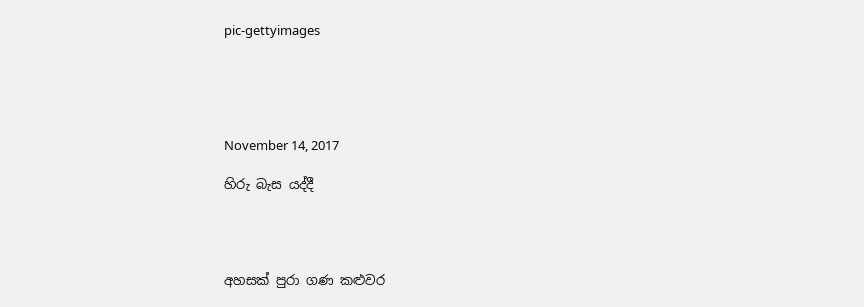pic-gettyimages





November 14, 2017

හිරු බැස යද්දී




අහසක් පුරා ගණ කළුවර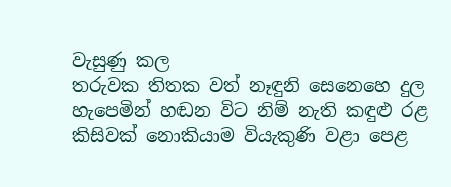වැසුණු කල
තරුවක තිතක වත් නෑඳුනි සෙනෙහෙ දුල
හැපෙමින් හඬන විට නිම් නැති කඳුළු රළ
කිසිවක් නොකියාම වියැකුණි වළා පෙළ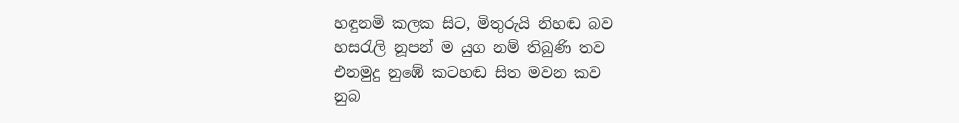හඳුනමි කලක සිට, මිතුරුයි නිහඬ බව
හසරැලි නූපන් ම යුග නම් තිබුණි තව
එනමුදු නුඹේ කටහඬ සිත මවන කව
නුබ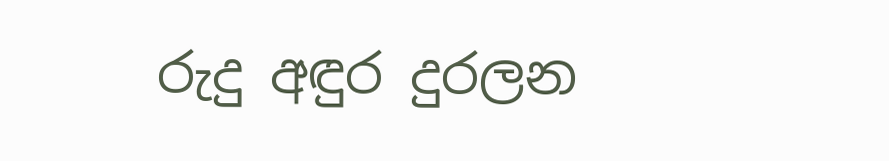රුදු අඳුර දුරලන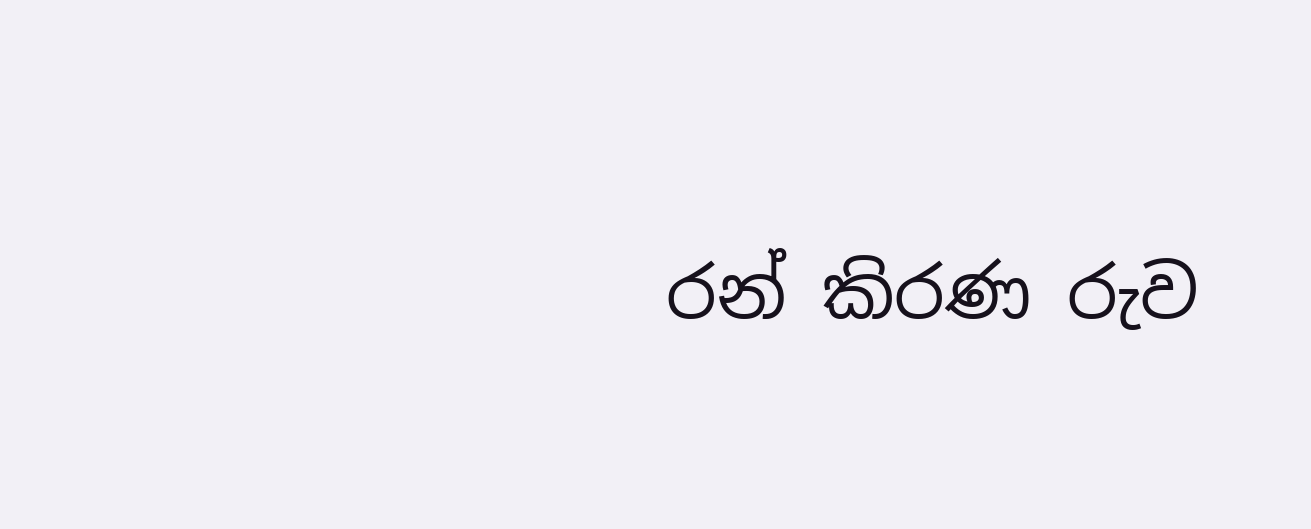රන් කිරණ රුව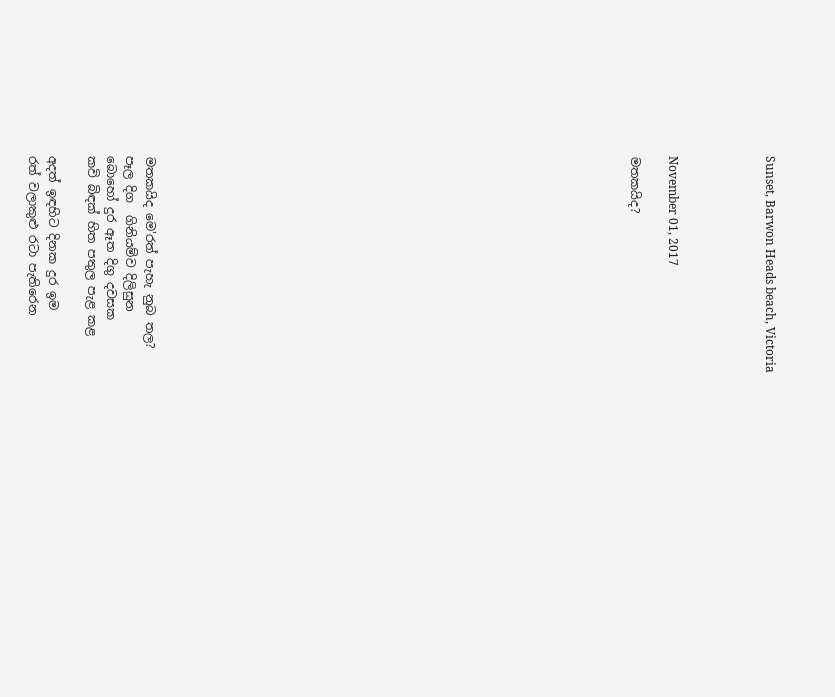Sunset, Barwon Heads beach, Victoria




November 01, 2017

මතකයිද?
























මතකයිද මෙ'රත් පැහැ නුබ තල?
පෑල දිග  ගිනියම්ව දිලිසුන
බොහෝ දුර ඈත දිගු දවසක
කවි බිඳක් හිත පතුල පැළ කළ

අදත් ඉඳහිට දිනක දුර ඉම
රත් වලාකුළු රටා පැතිරෙන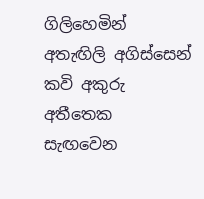ගිලිහෙමින් අතැඟිලි අගිස්සෙන්
කවි අකුරු අතීතෙක සැඟවෙන